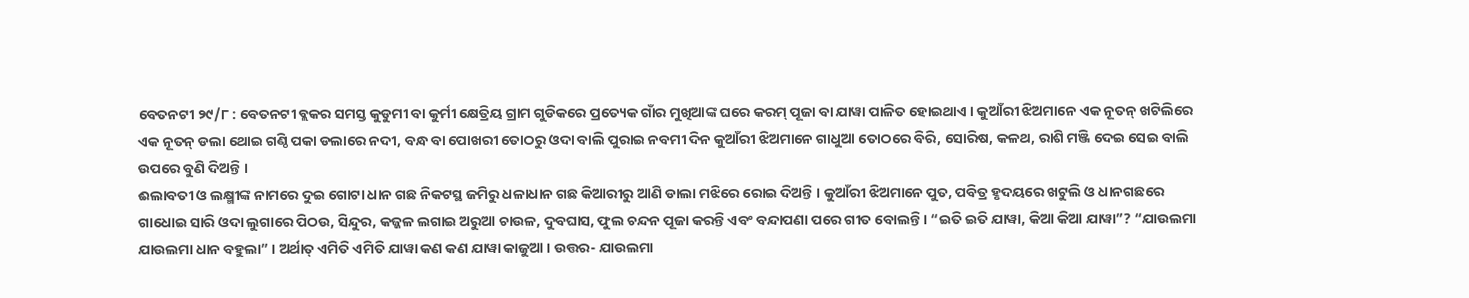ବେତନଟୀ ୨୯/୮ : ବେତନଟୀ ବ୍ଲକର ସମସ୍ତ କୁଡୁମୀ ବା କୁର୍ମୀ କ୍ଷେତ୍ରିୟ ଗ୍ରାମ ଗୁଡିକରେ ପ୍ରତ୍ୟେକ ଗାଁର ମୁଖିଆଙ୍କ ଘରେ କରମ୍ ପୂଜା ବା ଯାୱା ପାଳିତ ହୋଇଥାଏ । କୁଆଁରୀ ଝିଅମାନେ ଏକ ନୂତନ୍ ଖଟିଲିରେ ଏକ ନୂତନ୍ ଡଲା ଥୋଇ ଗଣ୍ଠି ପକା ଡଲାରେ ନଦୀ, ବନ୍ଧ ବା ପୋଖରୀ ତୋଠରୁ ଓଦା ବାଲି ପୁରାଇ ନବମୀ ଦିନ କୁଆଁରୀ ଝିଅମାନେ ଗାଧୁଆ ତୋଠରେ ବିରି, ସୋରିଷ, କଳଥ, ରାଶି ମଞ୍ଜି ଦେଇ ସେଇ ବାଲି ଉପରେ ବୁଣି ଦିଅନ୍ତି ।
ଈଲାବତୀ ଓ ଲକ୍ଷ୍ମୀଙ୍କ ନାମରେ ଦୁଇ ଗୋଟା ଧାନ ଗଛ ନିକଟସ୍ଥ ଜମିରୁ ଧଳାଧାନ ଗଛ କିଆରୀରୁ ଆଣି ଡାଲା ମଝିରେ ରୋଇ ଦିଅନ୍ତି । କୁଆଁରୀ ଝିଅମାନେ ପୁତ, ପବିତ୍ର ହୃଦୟରେ ଖଟୁଲି ଓ ଧାନଗଛରେ ଗାଧୋଇ ସାରି ଓଦା ଲୁଗାରେ ପିଠଉ, ସିନ୍ଦୁର, କଜ୍ଜଳ ଲଗାଇ ଅରୁଆ ଚାଉଳ, ଦୁବଘାସ, ଫୁଲ ଚନ୍ଦନ ପୂଜା କରନ୍ତି ଏବଂ ବନ୍ଦାପଣା ପରେ ଗୀତ ବୋଲନ୍ତି । “ଇତି ଇତି ଯାୱା, କିଆ କିଆ ଯାୱା”? “ଯାଉଲମା ଯାଉଲମା ଧାନ ବହୁଲା” । ଅର୍ଥାତ୍ ଏମିତି ଏମିତି ଯାୱା କଣ କଣ ଯାୱା କାଜୁଆ । ଉତ୍ତର- ଯାଉଲମା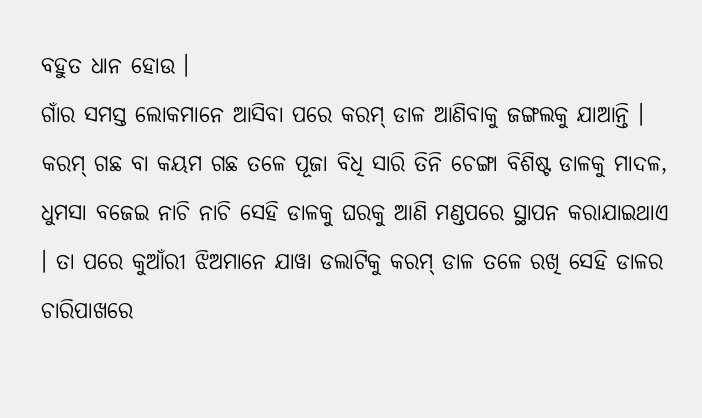ବହୁତ ଧାନ ହୋଉ ।
ଗାଁର ସମସ୍ତ ଲୋକମାନେ ଆସିବା ପରେ କରମ୍ ଡାଳ ଆଣିବାକୁ ଜଙ୍ଗଲକୁ ଯାଆନ୍ତି । କରମ୍ ଗଛ ବା କୟମ ଗଛ ତଳେ ପୂଜା ବିଧି ସାରି ତିନି ଚେଙ୍ଗା ବିଶିଷ୍ଟ ଡାଳକୁ ମାଦଳ, ଧୁମସା ବଜେଇ ନାଚି ନାଚି ସେହି ଡାଳକୁ ଘରକୁ ଆଣି ମଣ୍ଡପରେ ସ୍ଥାପନ କରାଯାଇଥାଏ । ତା ପରେ କୁଆଁରୀ ଝିଅମାନେ ଯାୱା ଡଲାଟିକୁ କରମ୍ ଡାଳ ତଳେ ରଖି ସେହି ଡାଳର ଚାରିପାଖରେ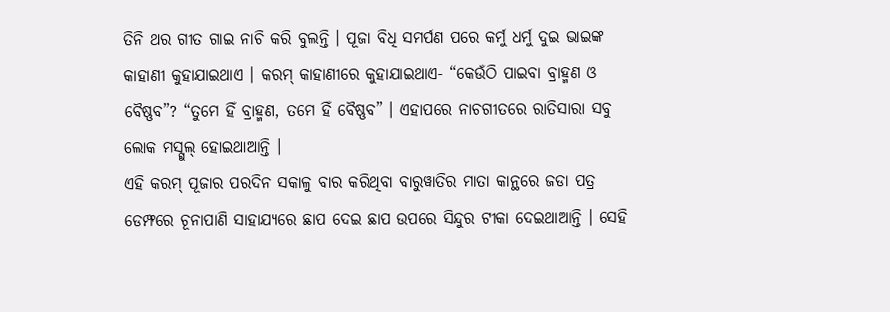ତିନି ଥର ଗୀତ ଗାଇ ନାଚି କରି ବୁଲନ୍ତି । ପୂଜା ବିଧି ସମର୍ପଣ ପରେ କର୍ମୁ ଧର୍ମୁ ଦୁଇ ଭାଇଙ୍କ କାହାଣୀ କୁହାଯାଇଥାଏ । କରମ୍ କାହାଣୀରେ କୁହାଯାଇଥାଏ- “କେଉଁଠି ପାଇବା ବ୍ରାହ୍ମଣ ଓ ବୈଷ୍ଣବ”? “ତୁମେ ହିଁ ବ୍ରାହ୍ମଣ, ତମେ ହିଁ ବୈଷ୍ଣବ” । ଏହାପରେ ନାଚଗୀତରେ ରାତିସାରା ସବୁ ଲୋକ ମସ୍ଗୁଲ୍ ହୋଇଥାଆନ୍ତି ।
ଏହି କରମ୍ ପୂଜାର ପରଦିନ ସକାଳୁ ବାର କରିଥିବା ବାରୁୱାତିର ମାତା କାନ୍ଥରେ ଜଡା ପତ୍ର ଡେମ୍ଫରେ ଚୂନାପାଣି ସାହାଯ୍ୟରେ ଛାପ ଦେଇ ଛାପ ଉପରେ ସିନ୍ଦୁର ଟୀକା ଦେଇଥାଆନ୍ତି । ସେହି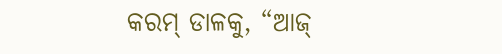କରମ୍ ଡାଳକୁ, “ଆଜ୍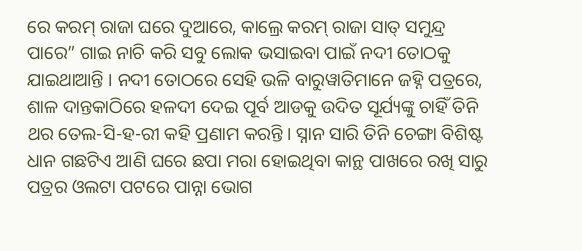ରେ କରମ୍ ରାଜା ଘରେ ଦୁଆରେ, କାଲ୍ରେ କରମ୍ ରାଜା ସାତ୍ ସମୁନ୍ଦ୍ର ପାରେ” ଗାଇ ନାଚି କରି ସବୁ ଲୋକ ଭସାଇବା ପାଇଁ ନଦୀ ତୋଠକୁ ଯାଇଥାଆନ୍ତି । ନଦୀ ତୋଠରେ ସେହି ଭଳି ବାରୁୱାତିମାନେ ଜହ୍ନି ପତ୍ରରେ, ଶାଳ ଦାନ୍ତକାଠିରେ ହଳଦୀ ଦେଇ ପୂର୍ବ ଆଡକୁ ଉଦିତ ସୂର୍ଯ୍ୟଙ୍କୁ ଚାହିଁ ତିନି ଥର ତେଲ-ସି-ହ-ରୀ କହି ପ୍ରଣାମ କରନ୍ତି । ସ୍ନାନ ସାରି ତିନି ଚେଙ୍ଗା ବିଶିଷ୍ଟ ଧାନ ଗଛଟିଏ ଆଣି ଘରେ ଛପା ମରା ହୋଇଥିବା କାନ୍ଥ ପାଖରେ ରଖି ସାରୁ ପତ୍ରର ଓଲଟା ପଟରେ ପାନ୍ନା ଭୋଗ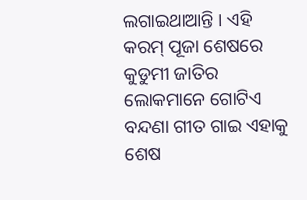ଲଗାଇଥାଆନ୍ତି । ଏହି କରମ୍ ପୂଜା ଶେଷରେ କୁଡୁମୀ ଜାତିର ଲୋକମାନେ ଗୋଟିଏ ବନ୍ଦଣା ଗୀତ ଗାଇ ଏହାକୁ ଶେଷ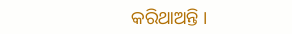କରିଥାଅନ୍ତି ।